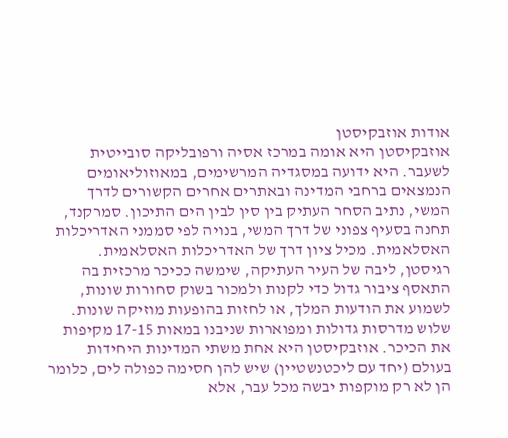אודות אוזבקיסטן
אוזבקיסטן היא אומה במרכז אסיה ורפובליקה סובייטית לשעבר. היא ידועה במסגדיה המרשימים, במאוזוליאומים הנמצאים ברחבי המדינה ובאתרים אחרים הקשורים לדרך המשי, נתיב הסחר העתיק בין סין לבין הים התיכון. סמרקנד, תחנה בסעיף צפוני של דרך המשי, בנויה לפי סממני האדריכלות האסלאמית. מכיל ציון דרך של האדריכלות האסלאמית. רגיסטן, ליבה של העיר העתיקה, שימשה ככיכר מרכזית בה התאסף ציבור גדול כדי לקנות ולמכור בשוק סחורות שונות, לשמוע את הודעות המלך, או לחזות בהופעות מוזיקה שונות. שלוש מדרסות גדולות ומפוארות שניבנו במאות 17-15 מקיפות את הכיכר. אוזבקיסטן היא אחת משתי המדינות היחידות בעולם (יחד עם ליכטנשטיין) שיש להן חסימה כפולה לים, כלומר הן לא רק מוקפות יבשה מכל עבר, אלא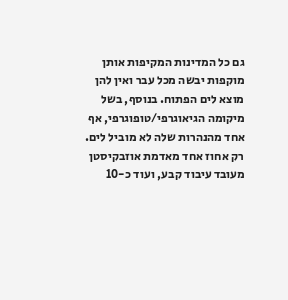גם כל המדינות המקיפות אותן מוקפות יבשה מכל עבר ואין להן מוצא לים הפתוח. בנוסף, בשל מיקומה הגיאוגרפי/טופוגרפי, אף אחד מהנהרות שלה לא מוביל לים. רק אחוז אחד מאדמת אוזבקיסטן מעובד עיבוד קבע, ועוד כ-10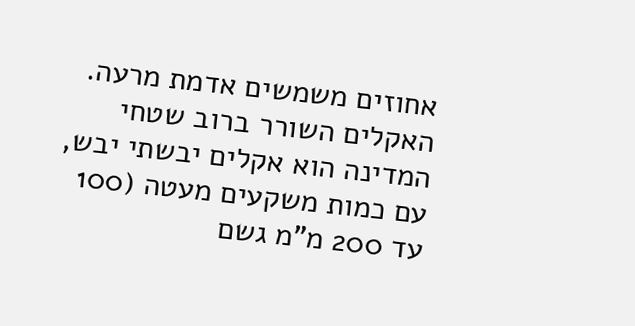אחוזים משמשים אדמת מרעה. האקלים השורר ברוב שטחי המדינה הוא אקלים יבשתי יבש, עם כמות משקעים מעטה (100 עד 200 מ"מ גשם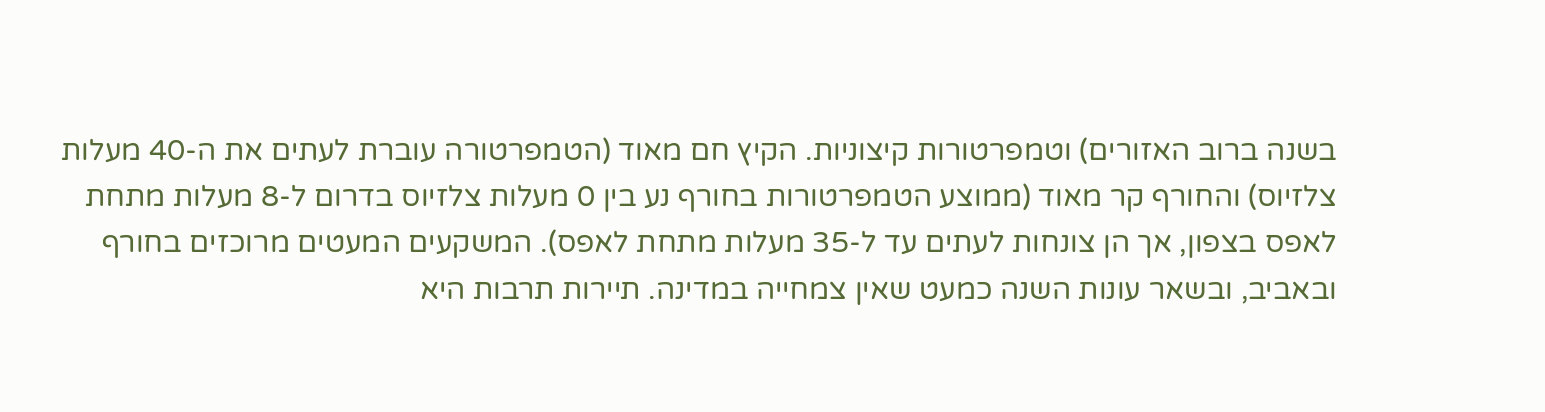בשנה ברוב האזורים) וטמפרטורות קיצוניות. הקיץ חם מאוד (הטמפרטורה עוברת לעתים את ה-40 מעלות צלזיוס) והחורף קר מאוד (ממוצע הטמפרטורות בחורף נע בין 0 מעלות צלזיוס בדרום ל-8 מעלות מתחת לאפס בצפון, אך הן צונחות לעתים עד ל-35 מעלות מתחת לאפס). המשקעים המעטים מרוכזים בחורף ובאביב, ובשאר עונות השנה כמעט שאין צמחייה במדינה. תיירות תרבות היא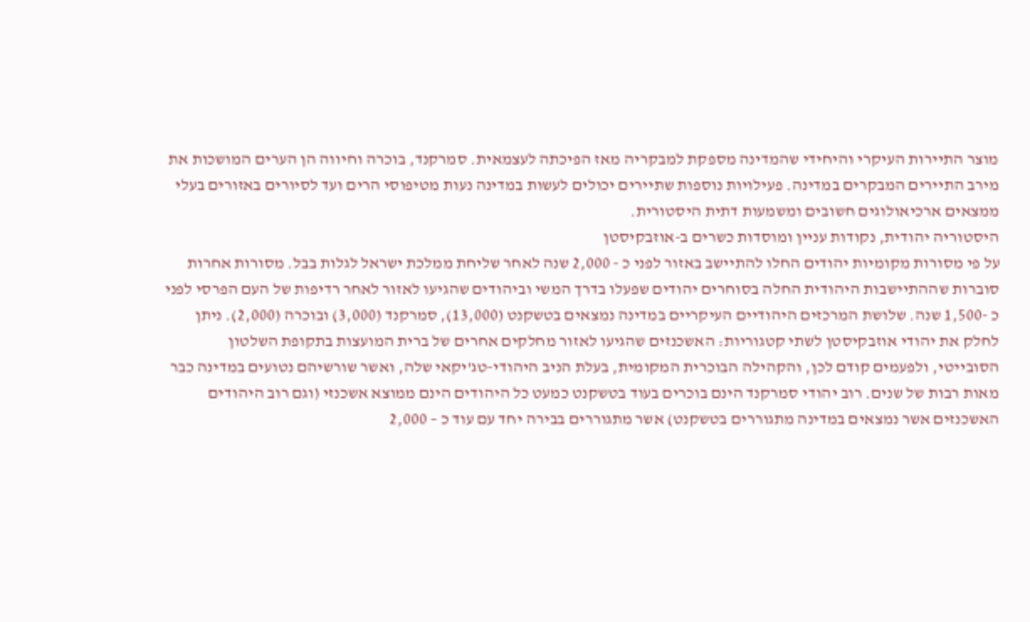מוצר התיירות העיקרי והיחידי שהמדינה מספקת למבקריה מאז הפיכתה לעצמאית. סמרקנד, בוכרה וחיווה הן הערים המושכות את מירב התיירים המבקרים במדינה. פעילויות נוספות שתיירים יכולים לעשות במדינה נעות מטיפוסי הרים ועד לסיורים באזורים בעלי ממצאים ארכיאולוגים חשובים ומשמעות דתית היסטורית.
היסטוריה יהודית, נקודות עניין ומוסדות כשרים ב-אוזבקיסטן
על פי מסורות מקומיות יהודים החלו להתיישב באזור לפני כ - 2,000 שנה לאחר שליחת ממלכת ישראל לגלות בבל. מסורות אחרות סוברות שההתיישבות היהודית החלה בסוחרים יהודים שפעלו בדרך המשי וביהודים שהגיעו לאזור לאחר רדיפות של העם הפרסי לפני כ -1,500 שנה. שלושת המרכזים היהודיים העיקריים במדינה נמצאים בטשקנט (13,000), סמרקנד (3,000) ובוכרה (2,000). ניתן לחלק את יהודי אוזבקיסטן לשתי קטגוריות: האשכנזים שהגיעו לאזור מחלקים אחרים של ברית המועצות בתקופת השלטון הסובייטי, ולפעמים קודם לכן, והקהילה הבוכרית המקומית, בעלת הניב היהודי-טג'יקאי שלה, ואשר שורשיהם נטועים במדינה כבר מאות רבות של שנים. רוב יהודי סמרקנד הינם בוכרים בעוד בטשקנט כמעט כל היהודים הינם ממוצא אשכנזי (וגם רוב היהודים האשכנזים אשר נמצאים במדינה מתגוררים בטשקנט) אשר מתגוררים בבירה יחד עם עוד כ – 2,000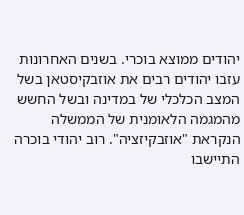יהודים ממוצא בוכרי. בשנים האחרונות עזבו יהודים רבים את אוזבקיסטאן בשל המצב הכלכלי של במדינה ובשל החשש מהמגמה הלאומנית של הממשלה הנקראת "אוזבקיזציה". רוב יהודי בוכרה התיישבו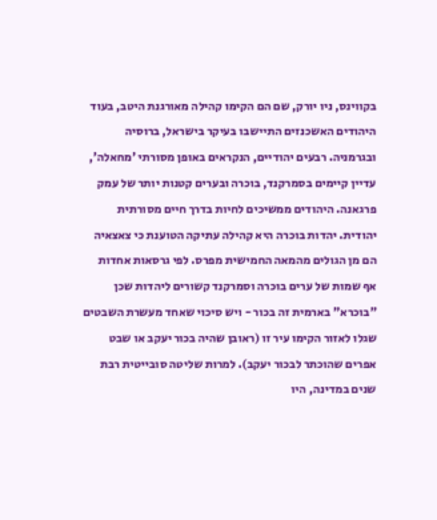בקווינס, ניו יורק, שם הם הקימו קהילה מאורגנת היטב, בעוד היהודים האשכנזים התיישבו בעיקר בישראל, ברוסיה ובגרמניה. רבעים יהודיים, הנקראים באופן מסורתי 'מחאלה', עדיין קיימים בסמרקנד, בוכרה ובערים קטנות יותר של עמק פרגאנה. היהודים ממשיכים לחיות בדרך חיים מסורתית יהודית. יהדות בוכרה היא קהילה עתיקה הטוענת כי צאצאיה הם מן הגולים מהמאה החמישית מפרס. לפי גרסאות אחדות אף שמות של ערים בוכרה וסמרקנד קשורים ליהדות שכן "בוכרא" בארמית זה בכור - ויש סיכוי שאחד מעשרת השבטים שגלו לאזור הקימו עיר זו (ראובן שהיה בכור יעקב או שבט אפרים שהוכתר לבכור יעקב). למרות שליטה סובייטית רבת שנים במדינה, היו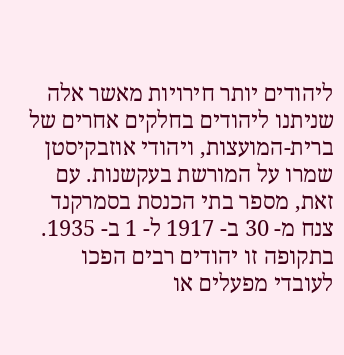ליהודים יותר חירויות מאשר אלה שניתנו ליהודים בחלקים אחרים של ברית-המועצות, ויהודי אוזבקיסטן שמרו על המורשת בעקשנות. עם זאת, מספר בתי הכנסת בסמרקנד צנח מ- 30 ב- 1917 ל- 1 ב- 1935. בתקופה זו יהודים רבים הפכו לעובדי מפעלים או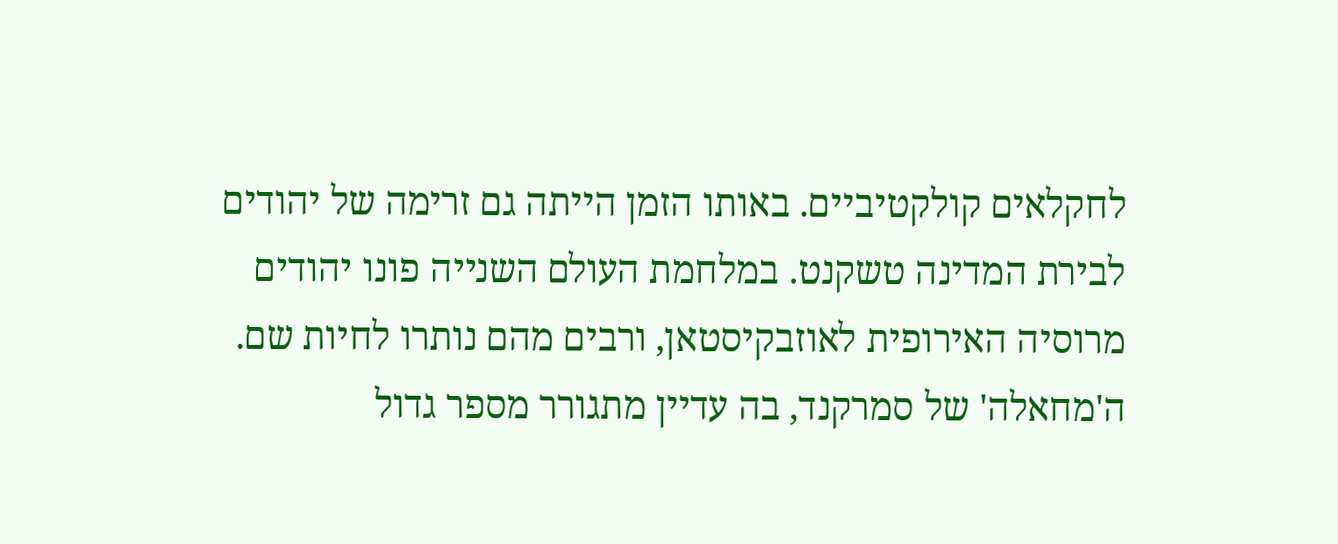לחקלאים קולקטיביים. באותו הזמן הייתה גם זרימה של יהודים לבירת המדינה טשקנט. במלחמת העולם השנייה פונו יהודים מרוסיה האירופית לאוזבקיסטאן, ורבים מהם נותרו לחיות שם. ה'מחאלה' של סמרקנד, בה עדיין מתגורר מספר גדול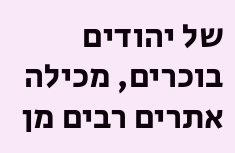של יהודים בוכרים, מכילה אתרים רבים מן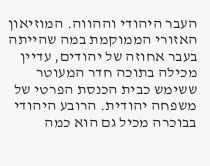העבר היהודי וההווה. המוזיאון האזורי הממוקמת במה שהייתה בעבר אחוזה של יהודים, עדיין מכילה בתוכה חדר המעוטר ששימש כבית הכנסת הפרטי של משפחה יהודית. הרובע היהודי בבוכרה מכיל גם הוא כמה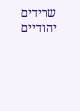שרידים יהודיים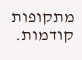מתקופות קודמות.